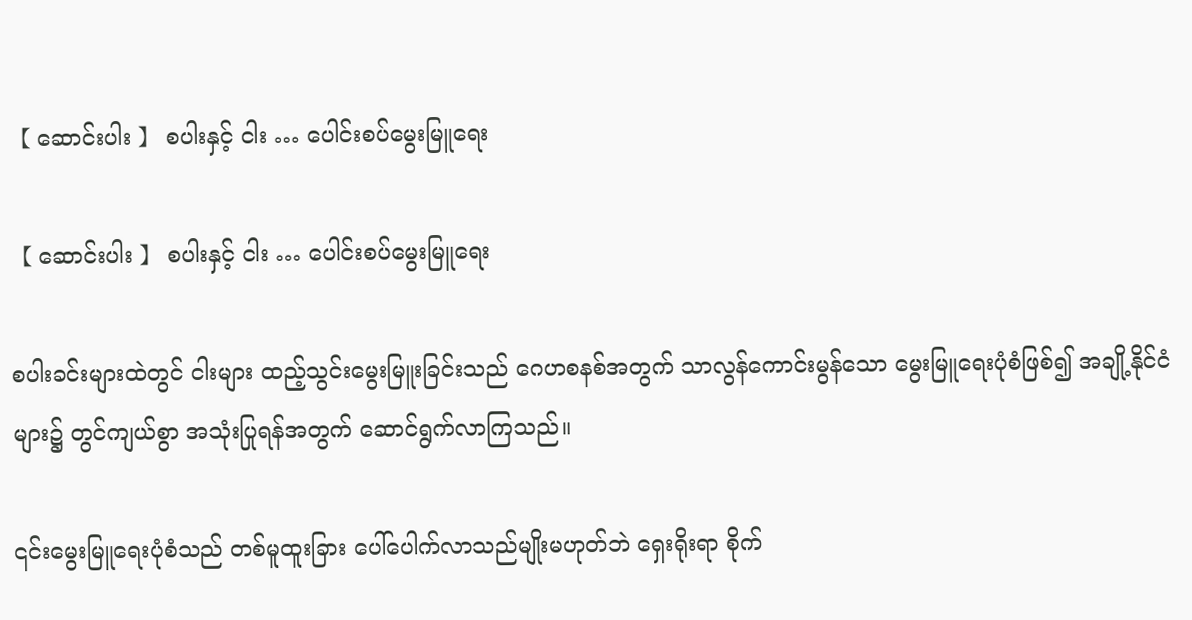【 ဆောင်းပါး 】 စပါးနှင့် ငါး … ပေါင်းစပ်မွေးမြူရေး

【 ဆောင်းပါး 】 စပါးနှင့် ငါး … ပေါင်းစပ်မွေးမြူရေး

စပါးခင်းများထဲတွင် ငါးများ ထည့်သွင်းမွေးမြူးခြင်းသည် ဂေဟစနစ်အတွက် သာလွန်ကောင်းမွန်သော မွေးမြူရေးပုံစံဖြစ်၍ အချို့နိုင်ငံများ၌ တွင်ကျယ်စွာ အသုံးပြုရန်အတွက် ဆောင်ရွက်လာကြသည်။

၎င်းမွေးမြူရေးပုံစံသည် တစ်မူထူးခြား ပေါ်ပေါက်လာသည်မျိုးမဟုတ်ဘဲ ရှေးရိုးရာ စိုက်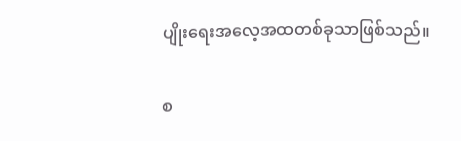ပျိုးရေးအလေ့အထတစ်ခုသာဖြစ်သည်။

စ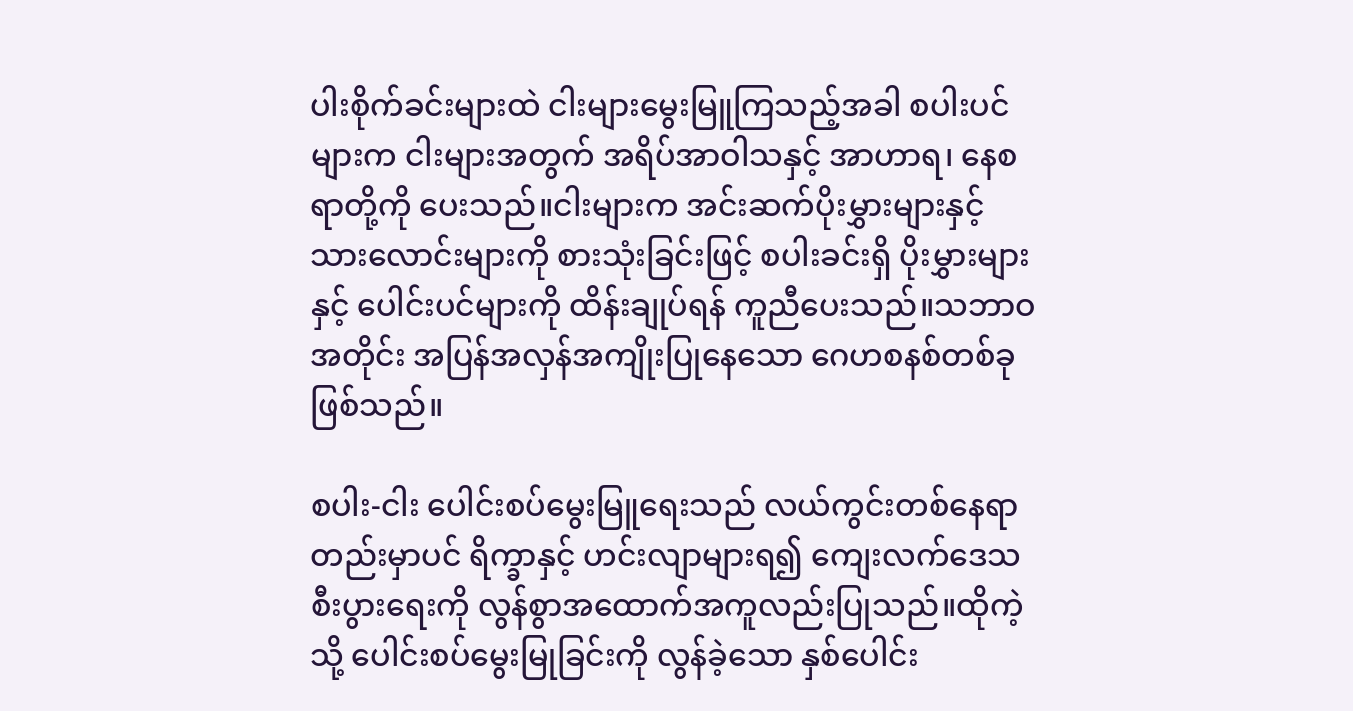ပါးစိုက်ခင်းများထဲ ငါးများမွေးမြူကြသည့်အခါ စပါးပင်များက ငါးများအတွက် အရိပ်အာဝါသနှင့် အာဟာရ၊ နေစရာတို့ကို ပေးသည်။ငါးများက အင်းဆက်ပိုးမွှားများနှင့် သားလောင်းများကို စားသုံးခြင်းဖြင့် စပါးခင်းရှိ ပိုးမွှားများနှင့် ပေါင်းပင်များကို ထိန်းချုပ်ရန် ကူညီပေးသည်။သဘာဝအတိုင်း အပြန်အလှန်အကျိုးပြုနေသော ဂေဟစနစ်တစ်ခုဖြစ်သည်။

စပါး-ငါး ပေါင်းစပ်မွေးမြူရေးသည် လယ်ကွင်းတစ်နေရာတည်းမှာပင် ရိက္ခာနှင့် ဟင်းလျာများရ၍ ကျေးလက်ဒေသ စီးပွားရေးကို လွန်စွာအထောက်အကူလည်းပြုသည်။ထိုကဲ့သို့ ပေါင်းစပ်မွေးမြုခြင်းကို လွန်ခဲ့သော နှစ်ပေါင်း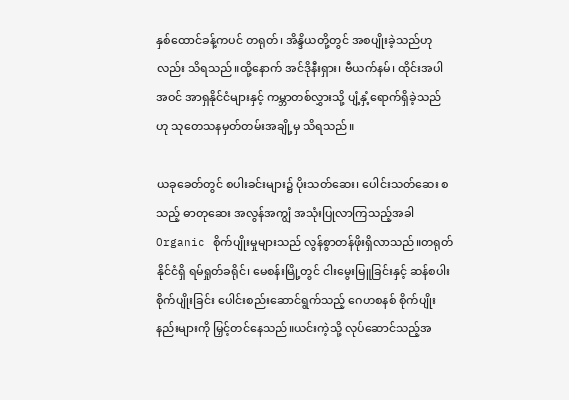နှစ်ထောင်ခန့်ကပင် တရုတ်၊ အိန္ဒိယတို့တွင် အစပျိုးခဲ့သည်ဟုလည်း သိရသည်။ထို့နောက် အင်ဒိုနီးရှား၊ ဗီယက်နမ်၊ ထိုင်းအပါအဝင် အာရှနိုင်ငံများနှင့် ကမ္ဘာတစ်လွှားသို့ ပျံ့နှံ့ရောက်ရှိခဲ့သည်ဟု သုတေသနမှတ်တမ်းအချို့မှ သိရသည်။

ယခုခေတ်တွင် စပါးခင်းများ၌ ပိုးသတ်ဆေး၊ ပေါင်းသတ်ဆေး စသည့် ဓာတုဆေး အလွန်အကျွံ အသုံးပြုလာကြသည့်အခါ Organic စိုက်ပျိုးမှုများသည် လွန်စွာတန်ဖိုးရှိလာသည်။တရုတ်နိုင်ငံရှိ ရမ်ရှုတ်ခရိုင်၊ မေစန်းမြို့တွင် ငါးမွေးမြူခြင်းနှင့် ဆန်စပါးစိုက်ပျိုးခြင်း ပေါင်းစည်းဆောင်ရွက်သည့် ဂေဟစနစ် စိုက်ပျိုးနည်းများကို မြှင့်တင်နေသည်။ယင်းကဲ့သို့ လုပ်ဆောင်သည့်အ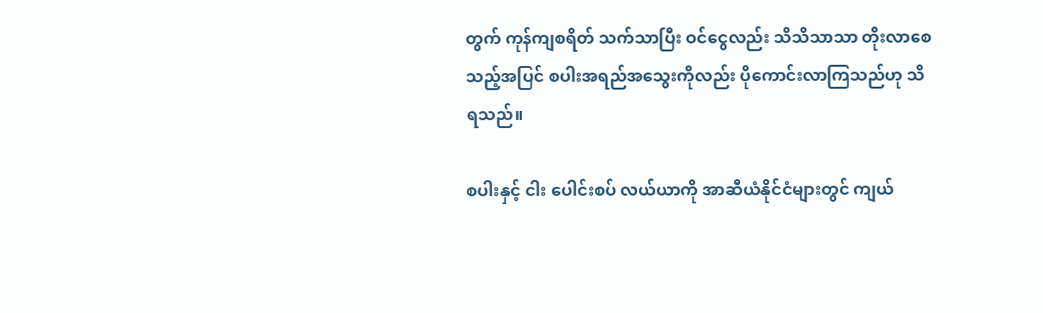တွက် ကုန်ကျစရိတ် သက်သာပြီး ဝင်ငွေလည်း သိသိသာသာ တိုးလာစေသည့်အပြင် စပါးအရည်အသွေးကိုလည်း ပိုကောင်းလာကြသည်ဟု သိရသည်။

စပါးနှင့် ငါး ပေါင်းစပ် လယ်ယာကို အာဆီယံနိုင်ငံများတွင် ကျယ်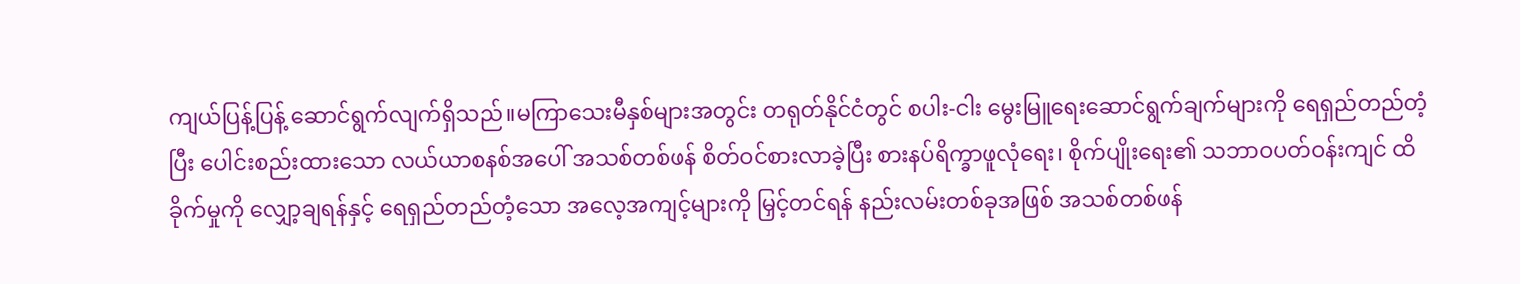ကျယ်ပြန့်ပြန့် ဆောင်ရွက်လျက်ရှိသည်။မကြာသေးမီနှစ်များအတွင်း တရုတ်နိုင်ငံတွင် စပါး-ငါး မွေးမြူရေးဆောင်ရွက်ချက်များကို ရေရှည်တည်တံ့ပြီး ပေါင်းစည်းထားသော လယ်ယာစနစ်အပေါ် အသစ်တစ်ဖန် စိတ်ဝင်စားလာခဲ့ပြီး စားနပ်ရိက္ခာဖူလုံရေး၊ စိုက်ပျိုးရေး၏ သဘာဝပတ်ဝန်းကျင် ထိခိုက်မှုကို လျှော့ချရန်နှင့် ရေရှည်တည်တံ့သော အလေ့အကျင့်များကို မြှင့်တင်ရန် နည်းလမ်းတစ်ခုအဖြစ် အသစ်တစ်ဖန်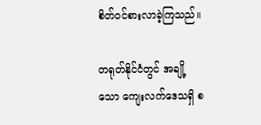စိတ်ဝင်စားလာခဲ့ကြသည်။

တရုတ်နိုင်ငံတွင် အချို့သော ကျေးလက်ဒေသရှိ စ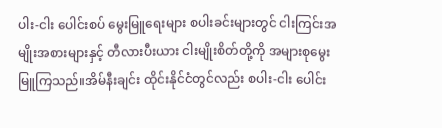ပါး-ငါး ပေါင်းစပ် မွေးမြူရေးများ စပါးခင်းများတွင် ငါးကြင်းအမျိုးအစားများနှင့် တီလားပီးယား ငါးမျိုးစိတ်တို့ကို အများစုမွေးမြူကြသည်။အိမ်နီးချင်း ထိုင်းနိုင်ငံတွင်လည်း စပါး-ငါး ပေါင်း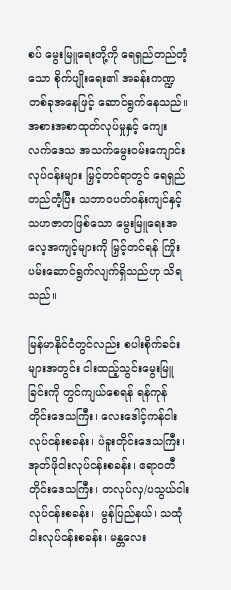စပ် မွေးမြူရေးတို့ကို ရေရှည်တည်တံ့သော စိုက်ပျိုးရေး၏ အခန်းကဏ္ဍတစ်ခုအနေဖြင့် ဆောင်ရွက်နေသည်။အစားအစာထုတ်လုပ်မှုနှင့် ကျေးလက်ဒေသ အသက်မွေးဝမ်းကျောင်းလုပ်ငန်းများ မြှင့်တင်ရာတွင် ရေရှည်တည်တံ့ပြီး သဘာဝပတ်ဝန်းကျင်နှင့် သဟဇာတဖြစ်သော မွေးမြူရေးအလေ့အကျင့်များကို မြှင့်တင်ရန် ကြိုးပမ်းဆောင်ရွက်လျက်ရှိသည်ဟု သိရသည်။

မြန်မာနိုင်ငံတွင်လည်း စပါးစိုက်ခင်းများအတွင်း ငါးထည့်သွင်းမွေးမြူခြင်းကို တွင်ကျယ်စေရန် ရန်ကုန်တိုင်းဒေသကြီး၊ လေးဒေါင့်ကန်ငါးလုပ်ငန်းစခန်း၊ ပဲခူးတိုင်းဒေသကြီး၊ အုတ်ဖိုငါးလုပ်ငန်းစခန်း၊ ဧရာဝတီတိုင်းဒေသကြီး၊ တလုပ်လှ/ပသွယ်ငါးလုပ်ငန်းစခန်း၊  မွန်ပြည်နယ်၊ သထုံငါးလုပ်ငန်းစခန်း၊ မန္တလေး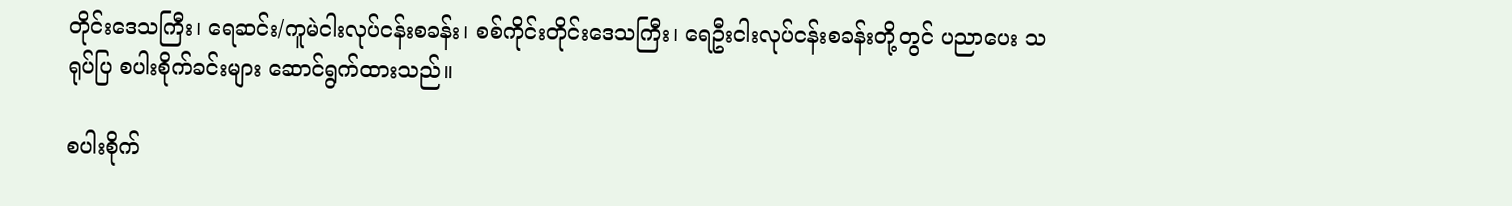တိုင်းဒေသကြီး၊ ရေဆင်း/ကူမဲငါးလုပ်ငန်းစခန်း၊ စစ်ကိုင်းတိုင်းဒေသကြီး၊ ရေဦးငါးလုပ်ငန်းစခန်းတို့တွင် ပညာပေး သရုပ်ပြ စပါးစိုက်ခင်းများ ဆောင်ရွက်ထားသည်။

စပါးစိုက်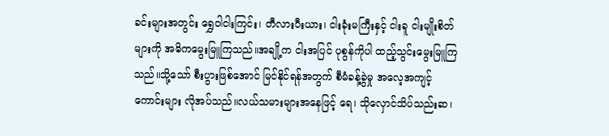ခင်းများအတွင်း ရွှေဝါငါးကြင်း၊ တီလားပီးယား၊ ငါးခုံးမကြီးနှင့် ငါးခူ ငါးမျိုးစိတ်များကို အဓိကမွေးမြူကြသည်။အချို့က ငါးအပြင် ပုစွန်ကိုပါ ထည့်သွင်းမွေးမြူကြသည်။သို့သော် စီးပွားဖြစ်အောင် မြင်နိုင်ရန်အတွက် စီမံခန့်ခွဲမှု အလေ့အကျင့်ကောင်းများ လိုအပ်သည်။လယ်သမားများအနေဖြင့် ရေ၊ သိုလှောင်သိပ်သည်းဆ၊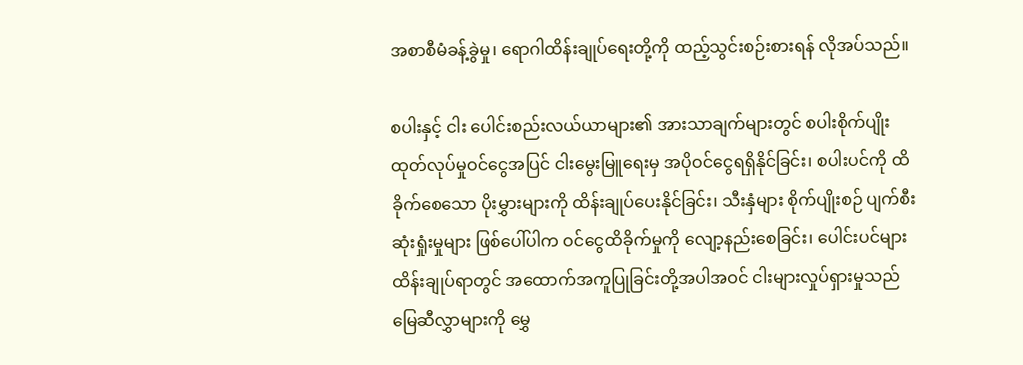အစာစီမံခန့်ခွဲမှု၊ ရောဂါထိန်းချုပ်ရေးတို့ကို ထည့်သွင်းစဉ်းစားရန် လိုအပ်သည်။

စပါးနှင့် ငါး ပေါင်းစည်းလယ်ယာများ၏ အားသာချက်များတွင် စပါးစိုက်ပျိုးထုတ်လုပ်မှုဝင်ငွေအပြင် ငါးမွေးမြူရေးမှ အပိုဝင်ငွေရရှိနိုင်ခြင်း၊ စပါးပင်ကို ထိခိုက်စေသော ပိုးမွှားများကို ထိန်းချုပ်ပေးနိုင်ခြင်း၊ သီးနှံများ စိုက်ပျိုးစဉ် ပျက်စီးဆုံးရှုံးမှုများ ဖြစ်ပေါ်ပါက ဝင်ငွေထိခိုက်မှုကို လျော့နည်းစေခြင်း၊ ပေါင်းပင်များ ထိန်းချုပ်ရာတွင် အထောက်အကူပြုခြင်းတို့အပါအဝင် ငါးများလှုပ်ရှားမှုသည် မြေဆီလွှာများကို မွှေ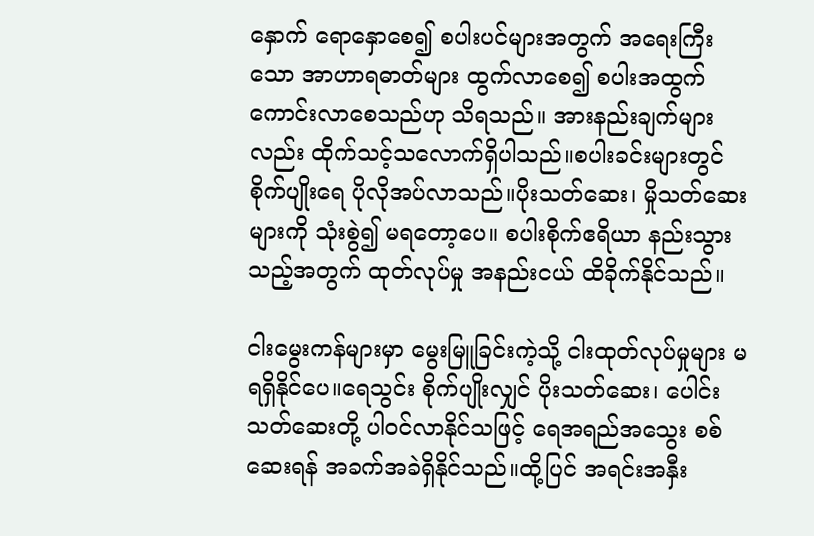နှောက် ရောနှောစေ၍ စပါးပင်များအတွက် အရေးကြီးသော အာဟာရဓာတ်များ ထွက်လာစေ၍ စပါးအထွက်ကောင်းလာစေသည်ဟု သိရသည်။ အားနည်းချက်များလည်း ထိုက်သင့်သလောက်ရှိပါသည်။စပါးခင်းများတွင် စိုက်ပျိုး‌ရေ ပိုလိုအပ်လာသည်။ပိုးသတ်ဆေး၊ မှိုသတ်ဆေးများကို သုံးစွဲ၍ မရတော့ပေ။ စပါးစိုက်ဧရိယာ နည်းသွားသည့်အတွက် ထုတ်လုပ်မှု အနည်းငယ် ထိခိုက်နိုင်သည်။

ငါးမွေးကန်များမှာ မွေးမြူခြင်းကဲ့သို့ ငါးထုတ်လုပ်မှုများ မရရှိနိုင်ပေ။ရေသွင်း စိုက်ပျိုးလျှင် ပိုးသတ်ဆေး၊ ပေါင်းသတ်ဆေးတို့ ပါဝင်လာနိုင်သဖြင့် ရေအရည်အသွေး စစ်ဆေးရန် အခက်အခဲရှိနိုင်သည်။ထို့ပြင် အရင်းအနှီး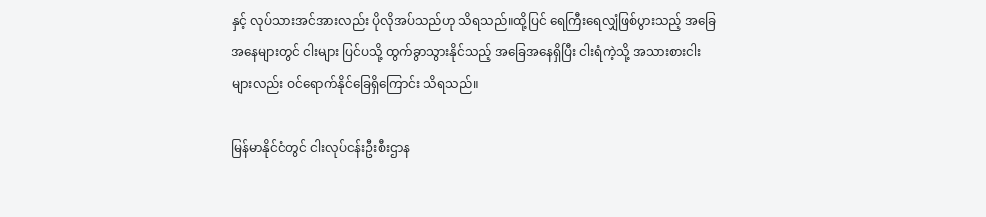နှင့် လုပ်သားအင်အားလည်း ပိုလိုအပ်သည်ဟု သိရသည်။ထို့ပြင် ‌ရေကြီးရေလျှံဖြစ်ပွားသည့် အခြေအနေများတွင် ငါးများ ပြင်ပသို့ ထွက်ခွာသွားနိုင်သည့် အခြေအနေရှိပြီး ငါးရံကဲ့သို့ အသားစားငါးများလည်း ဝင်ရောက်နိုင်ခြေရှိကြောင်း သိရသည်။

မြန်မာနိုင်ငံတွင် ငါးလုပ်ငန်းဦးစီးဌာန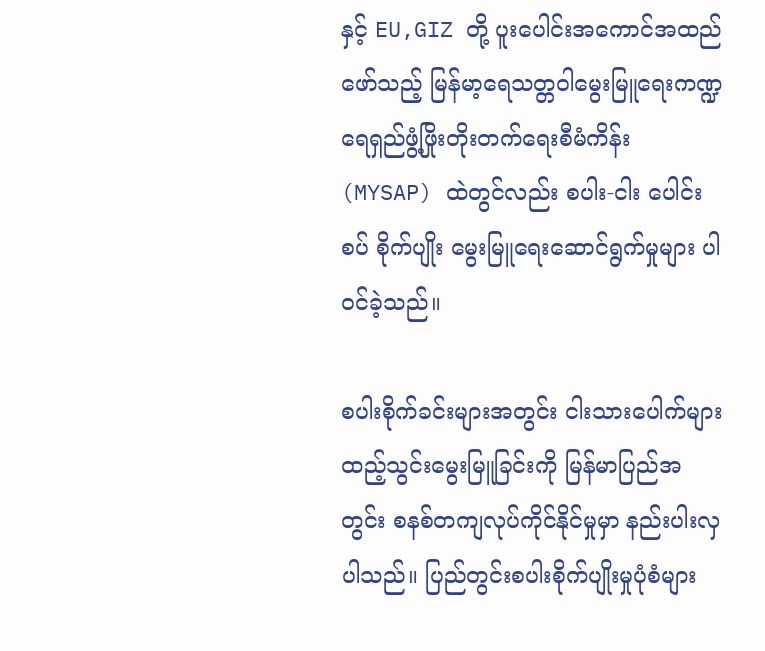နှင့် EU,GIZ တို့ ပူးပေါင်းအကောင်အထည်ဖော်သည့် မြန်မာ့ရေသတ္တဝါမွေးမြူရေးကဏ္ဍ ရေရှည်ဖွံ့ဖြိုးတိုးတက်‌ရေးစီမံကိန်း (MYSAP) ထဲတွင်လည်း စပါး-ငါး ပေါင်းစပ် စိုက်ပျိုး မွေးမြူရေးဆောင်ရွက်မှုများ ပါဝင်ခဲ့သည်။

စပါးစိုက်ခင်းများအတွင်း ငါးသားပေါက်များ ထည့်သွင်းမွေးမြူခြင်းကို မြန်မာပြည်အတွင်း စနစ်တကျလုပ်ကိုင်နိုင်မှုမှာ နည်းပါးလှပါသည်။ ပြည်တွင်းစပါးစိုက်ပျိုးမှုပုံစံများ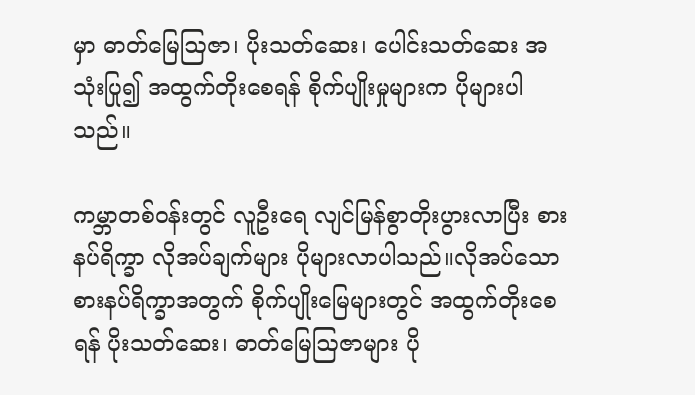မှာ ဓာတ်မြေဩဇာ၊ ပိုးသတ်ဆေး၊ ပေါင်းသတ်ဆေး အသုံးပြု၍ အထွက်တိုးစေရန် စိုက်ပျိုးမှုများက ပိုများပါသည်။

ကမ္ဘာတစ်ဝန်းတွင် လူဦးရေ လျင်မြန်စွာတိုးပွားလာပြီး စားနပ်ရိက္ခာ လိုအပ်ချက်များ ပိုများလာပါသည်။လိုအပ်သော စားနပ်ရိက္ခာအတွက် စိုက်ပျိုးမြေများတွင် အထွက်တိုးစေရန် ပိုးသတ်ဆေး၊ ဓာတ်မြေဩဇာများ ပို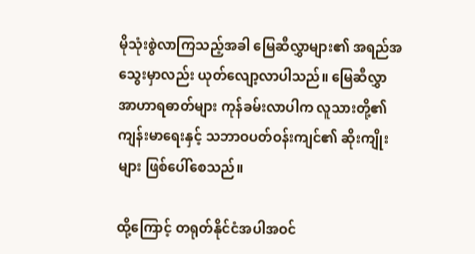မိုသုံးစွဲလာကြသည့်အခါ မြေဆီလွှာများ၏ အရည်အသွေးမှာလည်း ယုတ်လျော့လာပါသည်။ မြေဆီလွှာအာဟာရဓာတ်များ ကုန်ခမ်းလာပါက လူသားတို့၏ ကျန်းမာရေးနှင့် သဘာဝပတ်ဝန်းကျင်၏ ဆိုးကျိုးများ ဖြစ်ပေါ်စေသည်။

ထို့ကြောင့် တရုတ်နိုင်ငံအပါအဝင်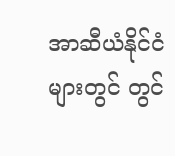အာဆီယံနိုင်ငံများတွင် တွင်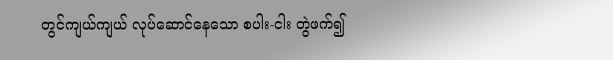တွင်ကျယ်ကျယ် လုပ်ဆောင်နေသော စပါး-ငါး တွဲဖက်၍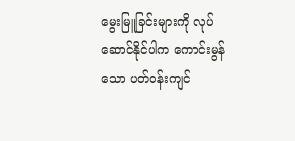မွေးမြူခြင်းများကို လုပ်ဆောင်နိုင်ပါက ကောင်းမွန်သော ပတ်ဝန်းကျင်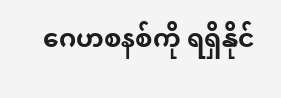ဂေဟစနစ်ကို ရရှိနိုင်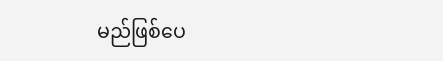မည်ဖြစ်ပေ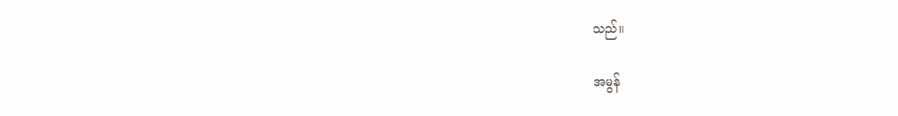သည်။

အမွန်